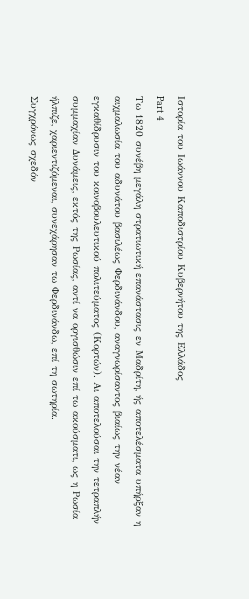Ιστορία του Ιωάννου Καποδιστρίου Κυβερνήτου της Ελλάδος
Part 4
Τω 1820 συνέβη μεγάλη στρατιωτική επανάστασις εν Μαδρίτη, ής αποτελέσματα υπήρξαν η αιχμαλωσία του αδυνάτου βασιλέως Φερδινάνδου, αναγνωρίσαντος βιαίως την νέαν εγκαθίδρυσιν του κοινοβουλευτικού πολιτεύματος (Κορτών). Αι αποτελούσαι την τετραπλήν συμμαχίαν Δυνάμεις, εκτός της Ρωσίας, αντί να οργισθώσιν επί τω ακούσματι, ως η Ρωσία ήλπιζε, χαριεντιζόμεναι, συνεχάρησαν τω Φερδινάνδω, επί τη σωτηρία.
Συγχρόνως σχεδόν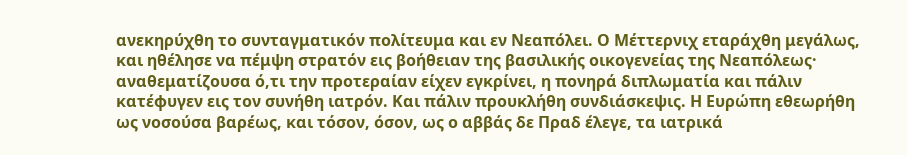ανεκηρύχθη το συνταγματικόν πολίτευμα και εν Νεαπόλει. Ο Μέττερνιχ εταράχθη μεγάλως, και ηθέλησε να πέμψη στρατόν εις βοήθειαν της βασιλικής οικογενείας της Νεαπόλεως· αναθεματίζουσα ό,τι την προτεραίαν είχεν εγκρίνει, η πονηρά διπλωματία και πάλιν κατέφυγεν εις τον συνήθη ιατρόν. Και πάλιν προυκλήθη συνδιάσκεψις. Η Ευρώπη εθεωρήθη ως νοσούσα βαρέως, και τόσον, όσον, ως ο αββάς δε Πραδ έλεγε, τα ιατρικά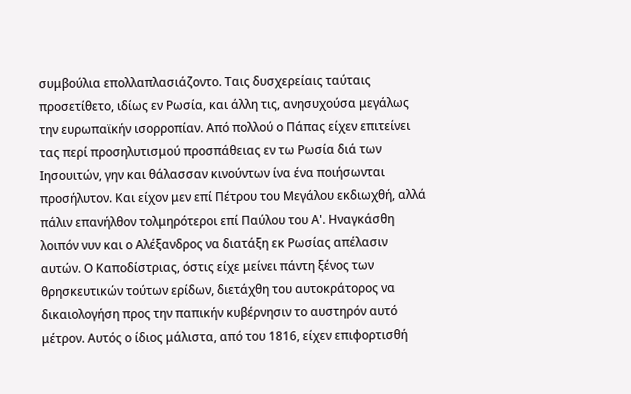συμβούλια επολλαπλασιάζοντο. Ταις δυσχερείαις ταύταις προσετίθετο, ιδίως εν Ρωσία, και άλλη τις, ανησυχούσα μεγάλως την ευρωπαϊκήν ισορροπίαν. Από πολλού ο Πάπας είχεν επιτείνει τας περί προσηλυτισμού προσπάθειας εν τω Ρωσία διά των Ιησουιτών, γην και θάλασσαν κινούντων ίνα ένα ποιήσωνται προσήλυτον. Και είχον μεν επί Πέτρου του Μεγάλου εκδιωχθή, αλλά πάλιν επανήλθον τολμηρότεροι επί Παύλου του Α'. Ηναγκάσθη λοιπόν νυν και ο Αλέξανδρος να διατάξη εκ Ρωσίας απέλασιν αυτών. Ο Καποδίστριας, όστις είχε μείνει πάντη ξένος των θρησκευτικών τούτων ερίδων, διετάχθη του αυτοκράτορος να δικαιολογήση προς την παπικήν κυβέρνησιν το αυστηρόν αυτό μέτρον. Αυτός ο ίδιος μάλιστα, από του 1816, είχεν επιφορτισθή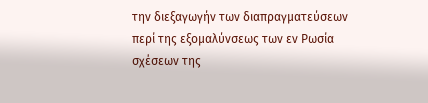την διεξαγωγήν των διαπραγματεύσεων περί της εξομαλύνσεως των εν Ρωσία σχέσεων της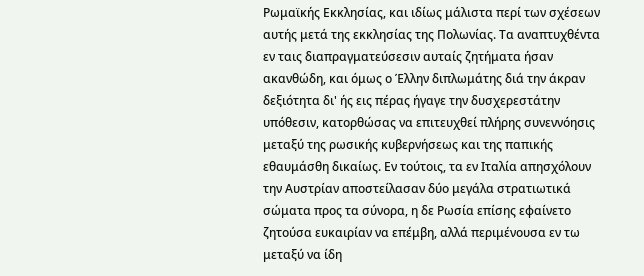Ρωμαϊκής Εκκλησίας, και ιδίως μάλιστα περί των σχέσεων αυτής μετά της εκκλησίας της Πολωνίας. Τα αναπτυχθέντα εν ταις διαπραγματεύσεσιν αυταίς ζητήματα ήσαν ακανθώδη, και όμως ο Έλλην διπλωμάτης διά την άκραν δεξιότητα δι' ής εις πέρας ήγαγε την δυσχερεστάτην υπόθεσιν, κατορθώσας να επιτευχθεί πλήρης συνεννόησις μεταξύ της ρωσικής κυβερνήσεως και της παπικής εθαυμάσθη δικαίως. Εν τούτοις, τα εν Ιταλία απησχόλουν την Αυστρίαν αποστείλασαν δύο μεγάλα στρατιωτικά σώματα προς τα σύνορα, η δε Ρωσία επίσης εφαίνετο ζητούσα ευκαιρίαν να επέμβη, αλλά περιμένουσα εν τω μεταξύ να ίδη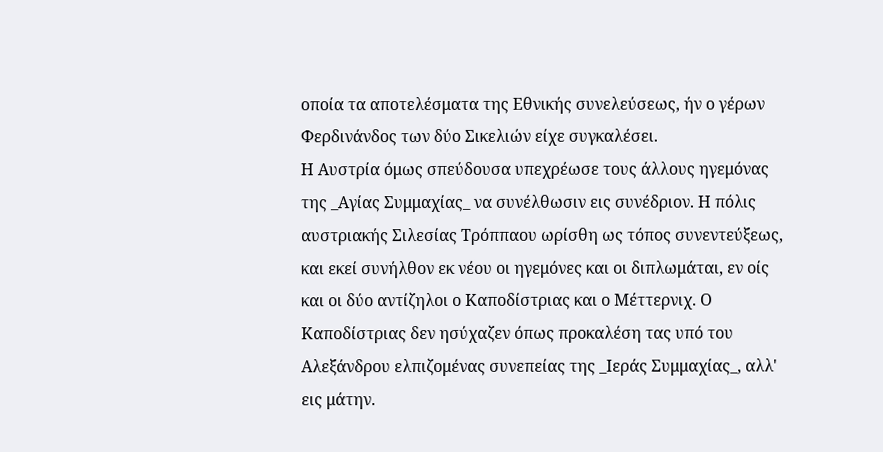οποία τα αποτελέσματα της Εθνικής συνελεύσεως, ήν ο γέρων Φερδινάνδος των δύο Σικελιών είχε συγκαλέσει.
Η Αυστρία όμως σπεύδουσα υπεχρέωσε τους άλλους ηγεμόνας της _Αγίας Συμμαχίας_ να συνέλθωσιν εις συνέδριον. Η πόλις αυστριακής Σιλεσίας Τρόππαου ωρίσθη ως τόπος συνεντεύξεως, και εκεί συνήλθον εκ νέου οι ηγεμόνες και οι διπλωμάται, εν οίς και οι δύο αντίζηλοι ο Καποδίστριας και ο Μέττερνιχ. Ο Καποδίστριας δεν ησύχαζεν όπως προκαλέση τας υπό του Αλεξάνδρου ελπιζομένας συνεπείας της _Ιεράς Συμμαχίας_, αλλ' εις μάτην.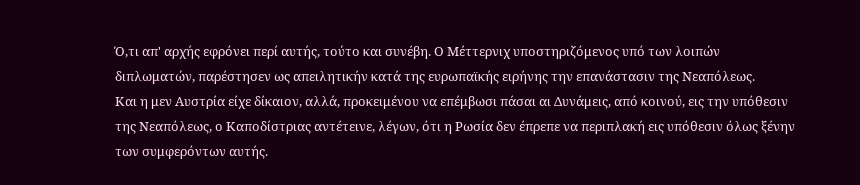Ό,τι απ' αρχής εφρόνει περί αυτής, τούτο και συνέβη. Ο Μέττερνιχ υποστηριζόμενος υπό των λοιπών διπλωματών, παρέστησεν ως απειλητικήν κατά της ευρωπαϊκής ειρήνης την επανάστασιν της Νεαπόλεως.
Και η μεν Αυστρία είχε δίκαιον, αλλά, προκειμένου να επέμβωσι πάσαι αι Δυνάμεις, από κοινού, εις την υπόθεσιν της Νεαπόλεως, ο Καποδίστριας αντέτεινε, λέγων, ότι η Ρωσία δεν έπρεπε να περιπλακή εις υπόθεσιν όλως ξένην των συμφερόντων αυτής.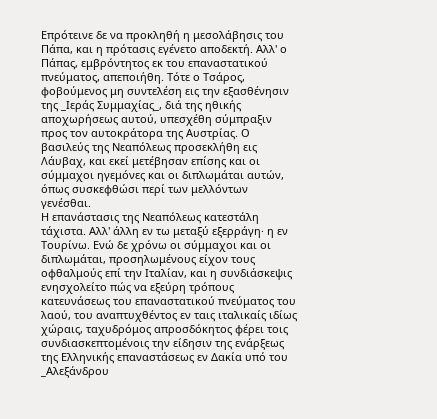Επρότεινε δε να προκληθή η μεσολάβησις του Πάπα, και η πρότασις εγένετο αποδεκτή. Αλλ' ο Πάπας, εμβρόντητος εκ του επαναστατικού πνεύματος, απεποιήθη. Τότε ο Τσάρος, φοβούμενος μη συντελέση εις την εξασθένησιν της _Ιεράς Συμμαχίας_, διά της ηθικής αποχωρήσεως αυτού, υπεσχέθη σύμπραξιν προς τον αυτοκράτορα της Αυστρίας. Ο βασιλεύς της Νεαπόλεως προσεκλήθη εις Λάυβαχ, και εκεί μετέβησαν επίσης και οι σύμμαχοι ηγεμόνες και οι διπλωμάται αυτών, όπως συσκεφθώσι περί των μελλόντων γενέσθαι.
Η επανάστασις της Νεαπόλεως κατεστάλη τάχιστα. Αλλ' άλλη εν τω μεταξύ εξερράγη· η εν Τουρίνω. Ενώ δε χρόνω οι σύμμαχοι και οι διπλωμάται, προσηλωμένους είχον τους οφθαλμούς επί την Ιταλίαν, και η συνδιάσκεψις ενησχολείτο πώς να εξεύρη τρόπους κατευνάσεως του επαναστατικού πνεύματος του λαού, του αναπτυχθέντος εν ταις ιταλικαίς ιδίως χώραις, ταχυδρόμος απροσδόκητος φέρει τοις συνδιασκεπτομένοις την είδησιν της ενάρξεως της Ελληνικής επαναστάσεως εν Δακία υπό του _Αλεξάνδρου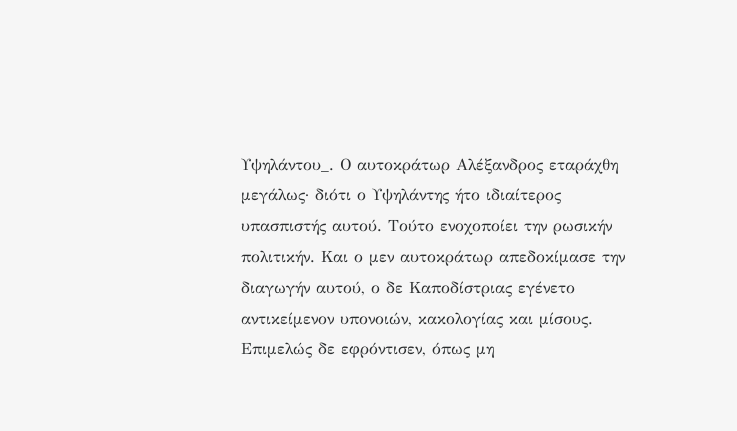Υψηλάντου_. Ο αυτοκράτωρ Αλέξανδρος εταράχθη μεγάλως· διότι ο Υψηλάντης ήτο ιδιαίτερος υπασπιστής αυτού. Τούτο ενοχοποίει την ρωσικήν πολιτικήν. Και ο μεν αυτοκράτωρ απεδοκίμασε την διαγωγήν αυτού, ο δε Καποδίστριας εγένετο αντικείμενον υπονοιών, κακολογίας και μίσους. Επιμελώς δε εφρόντισεν, όπως μη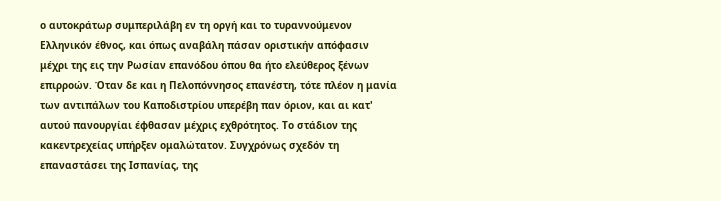ο αυτοκράτωρ συμπεριλάβη εν τη οργή και το τυραννούμενον Ελληνικόν έθνος, και όπως αναβάλη πάσαν οριστικήν απόφασιν μέχρι της εις την Ρωσίαν επανόδου όπου θα ήτο ελεύθερος ξένων επιρροών. Όταν δε και η Πελοπόννησος επανέστη, τότε πλέον η μανία των αντιπάλων του Καποδιστρίου υπερέβη παν όριον, και αι κατ' αυτού πανουργίαι έφθασαν μέχρις εχθρότητος. Το στάδιον της κακεντρεχείας υπήρξεν ομαλώτατον. Συγχρόνως σχεδόν τη επαναστάσει της Ισπανίας, της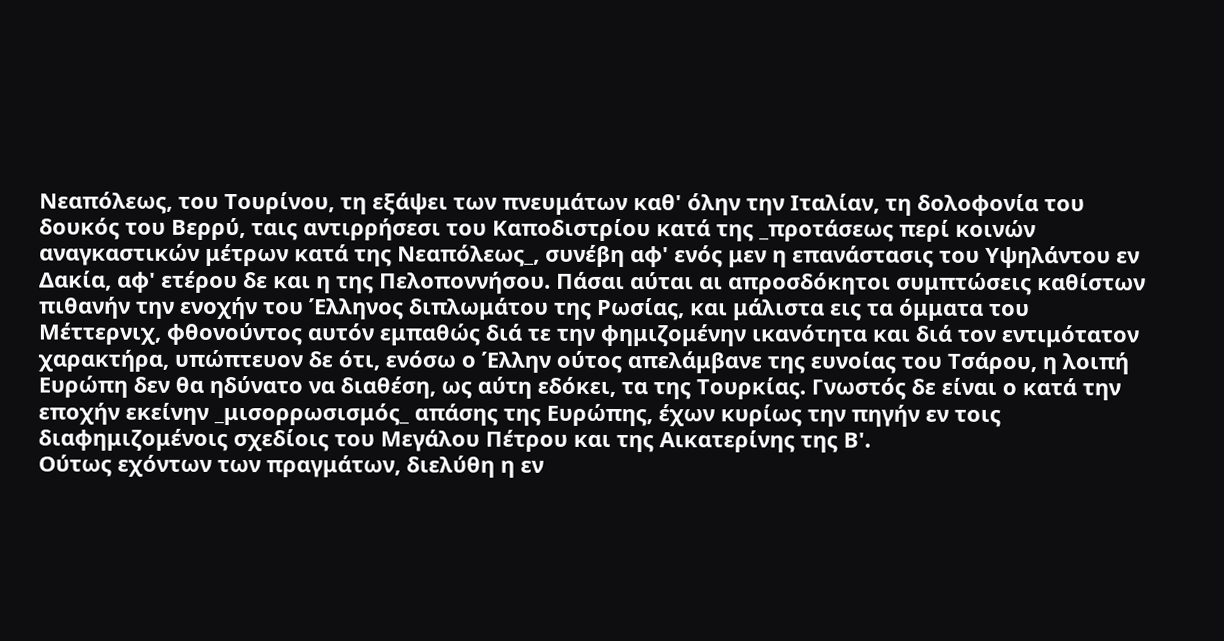Νεαπόλεως, του Τουρίνου, τη εξάψει των πνευμάτων καθ' όλην την Ιταλίαν, τη δολοφονία του δουκός του Βερρύ, ταις αντιρρήσεσι του Καποδιστρίου κατά της _προτάσεως περί κοινών αναγκαστικών μέτρων κατά της Νεαπόλεως_, συνέβη αφ' ενός μεν η επανάστασις του Υψηλάντου εν Δακία, αφ' ετέρου δε και η της Πελοποννήσου. Πάσαι αύται αι απροσδόκητοι συμπτώσεις καθίστων πιθανήν την ενοχήν του Έλληνος διπλωμάτου της Ρωσίας, και μάλιστα εις τα όμματα του Μέττερνιχ, φθονούντος αυτόν εμπαθώς διά τε την φημιζομένην ικανότητα και διά τον εντιμότατον χαρακτήρα, υπώπτευον δε ότι, ενόσω ο Έλλην ούτος απελάμβανε της ευνοίας του Τσάρου, η λοιπή Ευρώπη δεν θα ηδύνατο να διαθέση, ως αύτη εδόκει, τα της Τουρκίας. Γνωστός δε είναι ο κατά την εποχήν εκείνην _μισορρωσισμός_ απάσης της Ευρώπης, έχων κυρίως την πηγήν εν τοις διαφημιζομένοις σχεδίοις του Μεγάλου Πέτρου και της Αικατερίνης της Β'.
Ούτως εχόντων των πραγμάτων, διελύθη η εν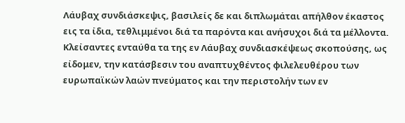Λάυβαχ συνδιάσκεψις, βασιλείς δε και διπλωμάται απήλθον έκαστος εις τα ίδια, τεθλιμμένοι διά τα παρόντα και ανήσυχοι διά τα μέλλοντα.
Κλείσαντες ενταύθα τα της εν Λάυβαχ συνδιασκέψεως σκοπούσης, ως είδομεν, την κατάσβεσιν του αναπτυχθέντος φιλελευθέρου των ευρωπαϊκών λαών πνεύματος και την περιστολήν των εν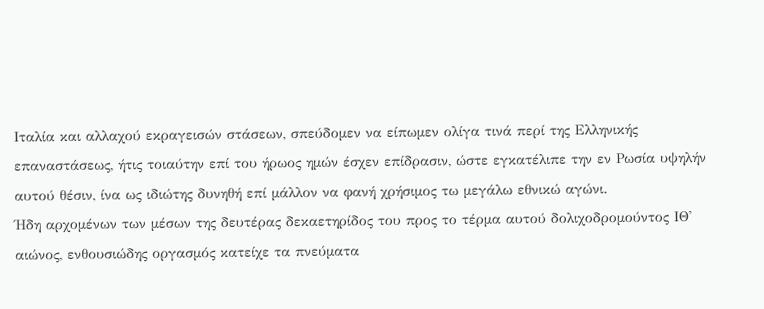Ιταλία και αλλαχού εκραγεισών στάσεων, σπεύδομεν να είπωμεν ολίγα τινά περί της Ελληνικής επαναστάσεως, ήτις τοιαύτην επί του ήρωος ημών έσχεν επίδρασιν, ώστε εγκατέλιπε την εν Ρωσία υψηλήν αυτού θέσιν, ίνα ως ιδιώτης δυνηθή επί μάλλον να φανή χρήσιμος τω μεγάλω εθνικώ αγώνι.
Ήδη αρχομένων των μέσων της δευτέρας δεκαετηρίδος του προς το τέρμα αυτού δολιχοδρομούντος ΙΘ' αιώνος, ενθουσιώδης οργασμός κατείχε τα πνεύματα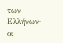των Ελλήνων· οι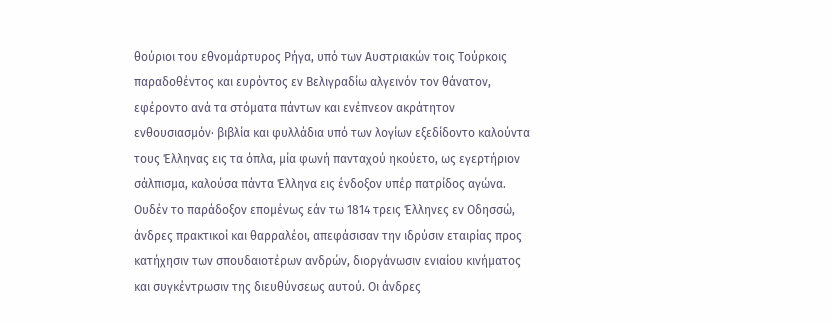θούριοι του εθνομάρτυρος Ρήγα, υπό των Αυστριακών τοις Τούρκοις παραδοθέντος και ευρόντος εν Βελιγραδίω αλγεινόν τον θάνατον, εφέροντο ανά τα στόματα πάντων και ενέπνεον ακράτητον ενθουσιασμόν· βιβλία και φυλλάδια υπό των λογίων εξεδίδοντο καλούντα τους Έλληνας εις τα όπλα, μία φωνή πανταχού ηκούετο, ως εγερτήριον σάλπισμα, καλούσα πάντα Έλληνα εις ένδοξον υπέρ πατρίδος αγώνα. Ουδέν το παράδοξον επομένως εάν τω 1814 τρεις Έλληνες εν Οδησσώ, άνδρες πρακτικοί και θαρραλέοι, απεφάσισαν την ιδρύσιν εταιρίας προς κατήχησιν των σπουδαιοτέρων ανδρών, διοργάνωσιν ενιαίου κινήματος και συγκέντρωσιν της διευθύνσεως αυτού. Οι άνδρες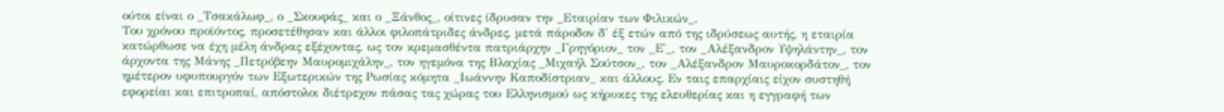ούτοι είναι ο _Τσακάλωφ_, ο _Σκουφάς_ και ο _Ξάνθος_, οίτινες ίδρυσαν την _Εταιρίαν των Φιλικών_.
Του χρόνου προϊόντος, προσετέθησαν και άλλοι φιλοπάτριδες άνδρες, μετά πάροδον δ' έξ ετών από της ιδρύσεως αυτής, η εταιρία κατώρθωσε να έχη μέλη άνδρας εξέχοντας, ως τον κρεμασθέντα πατριάρχην _Γρηγόριον_ τον _Ε'_, τον _Αλέξανδρον Υψηλάντην_, τον άρχοντα της Μάνης _Πετρόβεην Μαυρομιχάλην_, τον ηγεμόνα της Βλαχίας _Μιχαήλ Σούτσον_, τον _Αλέξανδρον Μαυροκορδάτον_, τον ημέτερον υφυπουργόν των Εξωτερικών της Ρωσίας κόμητα _Ιωάννην Καποδίστριαν_ και άλλους. Εν ταις επαρχίαις είχον συστηθή εφορείαι και επιτροπαί, απόστολοι διέτρεχον πάσας τας χώρας του Ελληνισμού ως κήρυκες της ελευθερίας και η εγγραφή των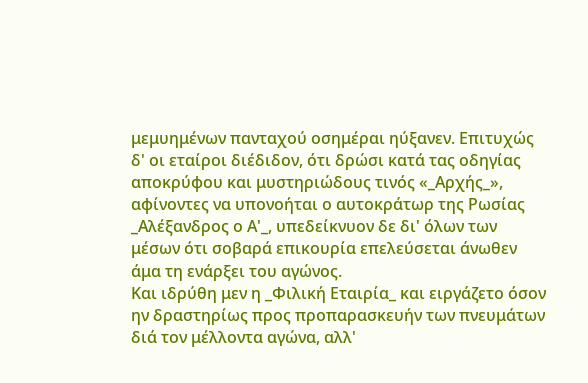μεμυημένων πανταχού οσημέραι ηύξανεν. Επιτυχώς δ' οι εταίροι διέδιδον, ότι δρώσι κατά τας οδηγίας αποκρύφου και μυστηριώδους τινός «_Αρχής_», αφίνοντες να υπονοήται ο αυτοκράτωρ της Ρωσίας _Αλέξανδρος ο Α'_, υπεδείκνυον δε δι' όλων των μέσων ότι σοβαρά επικουρία επελεύσεται άνωθεν άμα τη ενάρξει του αγώνος.
Και ιδρύθη μεν η _Φιλική Εταιρία_ και ειργάζετο όσον ην δραστηρίως προς προπαρασκευήν των πνευμάτων διά τον μέλλοντα αγώνα, αλλ'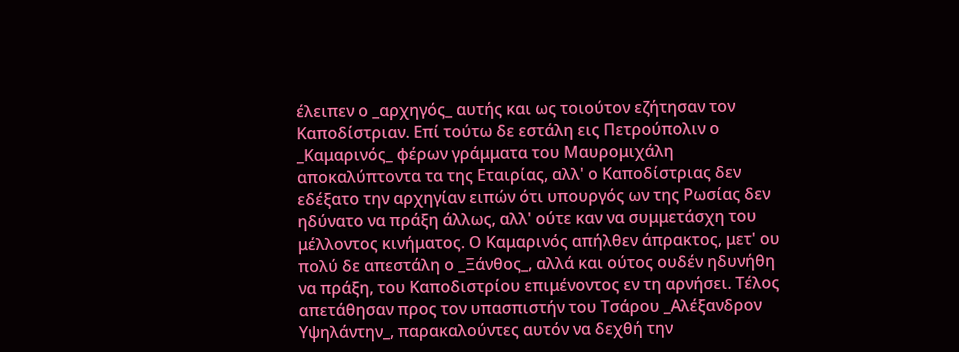έλειπεν ο _αρχηγός_ αυτής και ως τοιούτον εζήτησαν τον Καποδίστριαν. Επί τούτω δε εστάλη εις Πετρούπολιν ο _Καμαρινός_ φέρων γράμματα του Μαυρομιχάλη αποκαλύπτοντα τα της Εταιρίας, αλλ' ο Καποδίστριας δεν εδέξατο την αρχηγίαν ειπών ότι υπουργός ων της Ρωσίας δεν ηδύνατο να πράξη άλλως, αλλ' ούτε καν να συμμετάσχη του μέλλοντος κινήματος. Ο Καμαρινός απήλθεν άπρακτος, μετ' ου πολύ δε απεστάλη ο _Ξάνθος_, αλλά και ούτος ουδέν ηδυνήθη να πράξη, του Καποδιστρίου επιμένοντος εν τη αρνήσει. Τέλος απετάθησαν προς τον υπασπιστήν του Τσάρου _Αλέξανδρον Υψηλάντην_, παρακαλούντες αυτόν να δεχθή την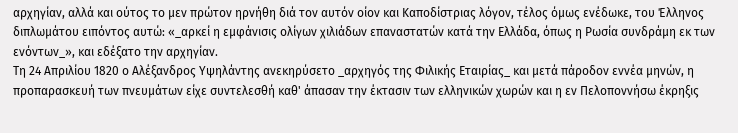αρχηγίαν, αλλά και ούτος το μεν πρώτον ηρνήθη διά τον αυτόν οίον και Καποδίστριας λόγον, τέλος όμως ενέδωκε, του Έλληνος διπλωμάτου ειπόντος αυτώ: «_αρκεί η εμφάνισις ολίγων χιλιάδων επαναστατών κατά την Ελλάδα, όπως η Ρωσία συνδράμη εκ των ενόντων_», και εδέξατο την αρχηγίαν.
Τη 24 Απριλίου 1820 ο Αλέξανδρος Υψηλάντης ανεκηρύσετο _αρχηγός της Φιλικής Εταιρίας_ και μετά πάροδον εννέα μηνών, η προπαρασκευή των πνευμάτων είχε συντελεσθή καθ' άπασαν την έκτασιν των ελληνικών χωρών και η εν Πελοποννήσω έκρηξις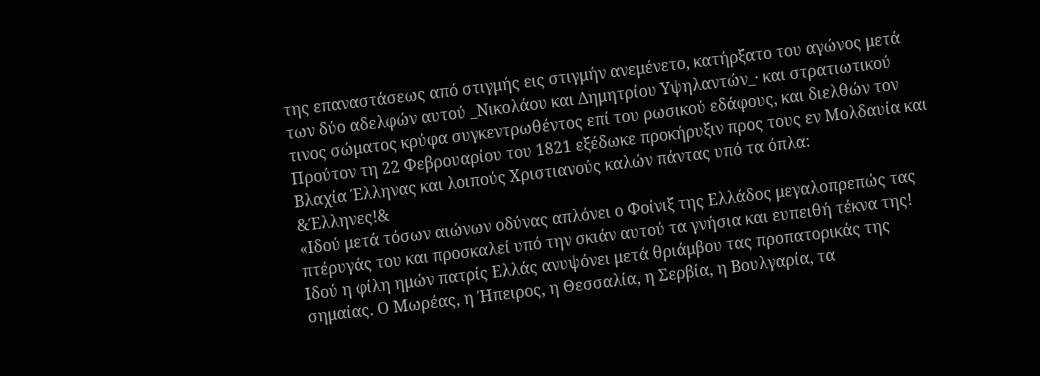της επαναστάσεως από στιγμής εις στιγμήν ανεμένετο, κατήρξατο του αγώνος μετά των δύο αδελφών αυτού _Νικολάου και Δημητρίου Υψηλαντών_· και στρατιωτικού τινος σώματος κρύφα συγκεντρωθέντος επί του ρωσικού εδάφους, και διελθών τον Προύτον τη 22 Φεβρουαρίου του 1821 εξέδωκε προκήρυξιν προς τους εν Μολδαυία και Βλαχία Έλληνας και λοιπούς Χριστιανούς καλών πάντας υπό τα όπλα:
&Έλληνες!&
«Ιδού μετά τόσων αιώνων οδύνας απλόνει ο Φοίνιξ της Ελλάδος μεγαλοπρεπώς τας πτέρυγάς του και προσκαλεί υπό την σκιάν αυτού τα γνήσια και ευπειθή τέκνα της! Ιδού η φίλη ημών πατρίς Ελλάς ανυψόνει μετά θριάμβου τας προπατορικάς της σημαίας. Ο Μωρέας, η Ήπειρος, η Θεσσαλία, η Σερβία, η Βουλγαρία, τα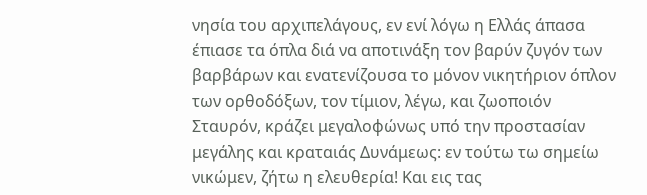νησία του αρχιπελάγους, εν ενί λόγω η Ελλάς άπασα έπιασε τα όπλα διά να αποτινάξη τον βαρύν ζυγόν των βαρβάρων και ενατενίζουσα το μόνον νικητήριον όπλον των ορθοδόξων, τον τίμιον, λέγω, και ζωοποιόν Σταυρόν, κράζει μεγαλοφώνως υπό την προστασίαν μεγάλης και κραταιάς Δυνάμεως: εν τούτω τω σημείω νικώμεν, ζήτω η ελευθερία! Και εις τας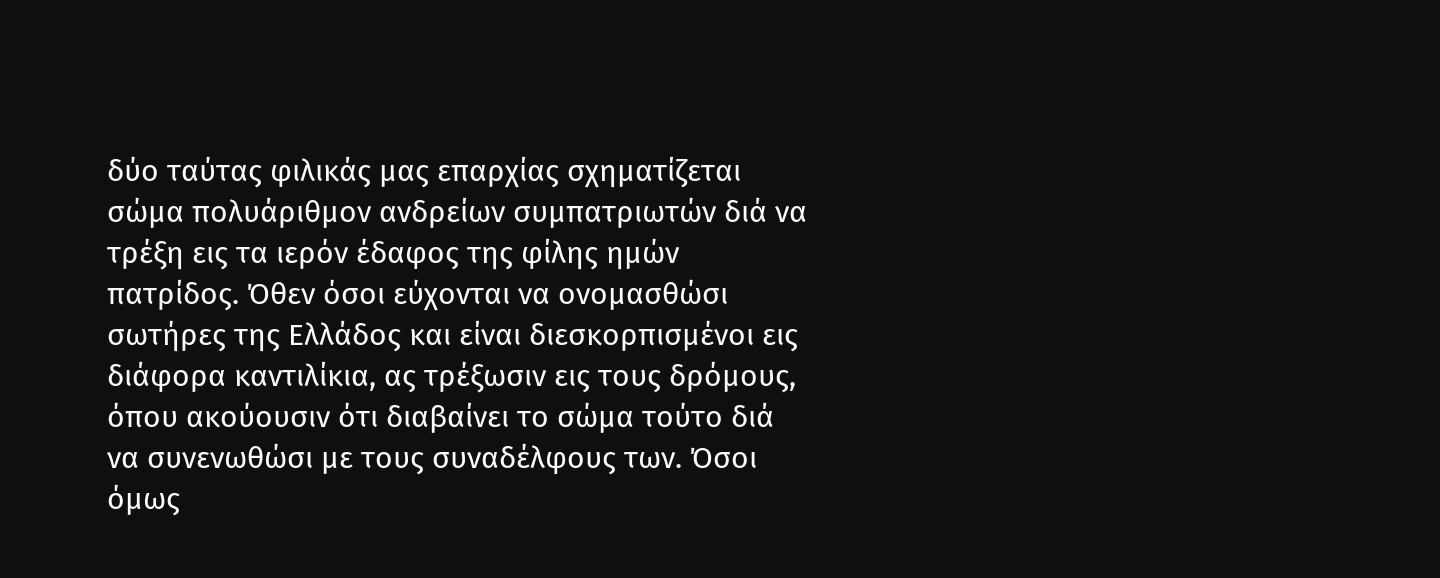δύο ταύτας φιλικάς μας επαρχίας σχηματίζεται σώμα πολυάριθμον ανδρείων συμπατριωτών διά να τρέξη εις τα ιερόν έδαφος της φίλης ημών πατρίδος. Όθεν όσοι εύχονται να ονομασθώσι σωτήρες της Ελλάδος και είναι διεσκορπισμένοι εις διάφορα καντιλίκια, ας τρέξωσιν εις τους δρόμους, όπου ακούουσιν ότι διαβαίνει το σώμα τούτο διά να συνενωθώσι με τους συναδέλφους των. Όσοι όμως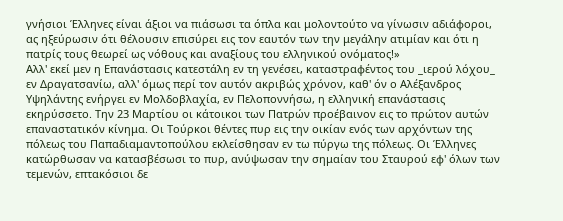γνήσιοι Έλληνες είναι άξιοι να πιάσωσι τα όπλα και μολοντούτο να γίνωσιν αδιάφοροι, ας ηξεύρωσιν ότι θέλουσιν επισύρει εις τον εαυτόν των την μεγάλην ατιμίαν και ότι η πατρίς τους θεωρεί ως νόθους και αναξίους του ελληνικού ονόματος!»
Αλλ' εκεί μεν η Επανάστασις κατεστάλη εν τη γενέσει, καταστραφέντος του _ιερού λόχου_ εν Δραγατσανίω, αλλ' όμως περί τον αυτόν ακριβώς χρόνον, καθ' όν ο Αλέξανδρος Υψηλάντης ενήργει εν Μολδοβλαχία, εν Πελοποννήσω, η ελληνική επανάστασις εκηρύσσετο. Την 23 Μαρτίου οι κάτοικοι των Πατρών προέβαινον εις το πρώτον αυτών επαναστατικόν κίνημα. Οι Τούρκοι θέντες πυρ εις την οικίαν ενός των αρχόντων της πόλεως του Παπαδιαμαντοπούλου εκλείσθησαν εν τω πύργω της πόλεως. Οι Έλληνες κατώρθωσαν να κατασβέσωσι το πυρ, ανύψωσαν την σημαίαν του Σταυρού εφ' όλων των τεμενών, επτακόσιοι δε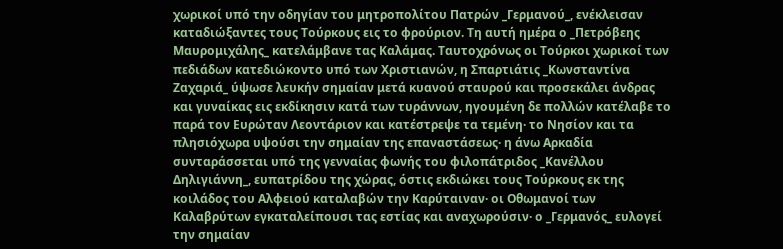χωρικοί υπό την οδηγίαν του μητροπολίτου Πατρών _Γερμανού_, ενέκλεισαν καταδιώξαντες τους Τούρκους εις το φρούριον. Τη αυτή ημέρα ο _Πετρόβεης Μαυρομιχάλης_ κατελάμβανε τας Καλάμας. Ταυτοχρόνως οι Τούρκοι χωρικοί των πεδιάδων κατεδιώκοντο υπό των Χριστιανών, η Σπαρτιάτις _Κωνσταντίνα Ζαχαριά_ ύψωσε λευκήν σημαίαν μετά κυανού σταυρού και προσεκάλει άνδρας και γυναίκας εις εκδίκησιν κατά των τυράννων, ηγουμένη δε πολλών κατέλαβε το παρά τον Ευρώταν Λεοντάριον και κατέστρεψε τα τεμένη· το Νησίον και τα πλησιόχωρα υψούσι την σημαίαν της επαναστάσεως· η άνω Αρκαδία συνταράσσεται υπό της γενναίας φωνής του φιλοπάτριδος _Κανέλλου Δηλιγιάννη_, ευπατρίδου της χώρας, όστις εκδιώκει τους Τούρκους εκ της κοιλάδος του Αλφειού καταλαβών την Καρύταιναν· οι Οθωμανοί των Καλαβρύτων εγκαταλείπουσι τας εστίας και αναχωρούσιν· ο _Γερμανός_ ευλογεί την σημαίαν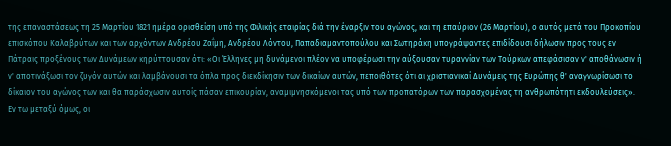της επαναστάσεως τη 25 Μαρτίου 1821 ημέρα ορισθείση υπό της Φιλικής εταιρίας διά την έναρξιν του αγώνος, και τη επαύριον (26 Μαρτίου), ο αυτός μετά του Προκοπίου επισκόπου Καλαβρύτων και των αρχόντων Ανδρέου Ζαΐμη, Ανδρέου Λόντου, Παπαδιαμαντοπούλου και Σωτηράκη υπογράψαντες επιδίδουσι δήλωσιν προς τους εν Πάτραις προξένους των Δυνάμεων κηρύττουσαν ότι: «Οι Έλληνες μη δυνάμενοι πλέον να υποφέρωσι την αύξουσαν τυραννίαν των Τούρκων απεφάσισαν ν' αποθάνωσιν ή ν' αποτινάξωσι τον ζυγόν αυτών και λαμβάνουσι τα όπλα προς διεκδίκησιν των δικαίων αυτών, πεποιθότες ότι αι χριστιανικαί Δυνάμεις της Ευρώπης θ' αναγνωρίσωσι το δίκαιον του αγώνος των και θα παράσχωσιν αυτοίς πάσαν επικουρίαν, αναμιμνησκόμενοι τας υπό των προπατόρων των παρασχομένας τη ανθρωπότητι εκδουλεύσεις».
Εν τω μεταξύ όμως, οι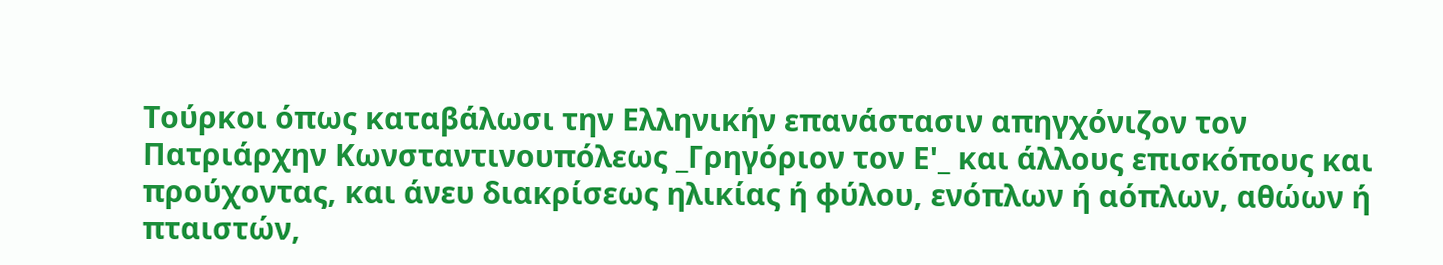Τούρκοι όπως καταβάλωσι την Ελληνικήν επανάστασιν απηγχόνιζον τον Πατριάρχην Κωνσταντινουπόλεως _Γρηγόριον τον Ε'_ και άλλους επισκόπους και προύχοντας, και άνευ διακρίσεως ηλικίας ή φύλου, ενόπλων ή αόπλων, αθώων ή πταιστών,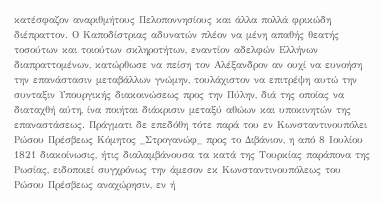κατέσφαζον αναριθμήτους Πελοποννησίους και άλλα πολλά φρικώδη διέπραττον. Ο Καποδίστριας αδυνατών πλέον να μένη απαθής θεατής τοσούτων και τοιούτων σκληροτήτων, εναντίον αδελφών Ελλήνων διαπραττομένων, κατώρθωσε να πείση τον Αλέξανδρον αν ουχί να ευνοήση την επανάστασιν μεταβάλλων γνώμην, τουλάχιστον να επιτρέψη αυτώ την συνταξιν Υπουργικής διακοινώσεως προς την Πύλην, διά της οποίας να διαταχθή αύτη, ίνα ποιήται διάκρισιν μεταξύ αθώων και υποκινητών της επαναστάσεως. Πράγματι δε επεδόθη τότε παρά του εν Κωνσταντινουπόλει Ρώσου Πρέσβεως Κόμητος _Στρογανώφ_ προς το Διβάνιον, η από 8 Ιουλίου 1821 διακοίνωσις, ήτις διαλαμβάνουσα τα κατά της Τουρκίας παράπονα της Ρωσίας, ειδοποιεί συγχρόνως την άμεσον εκ Κωνσταντινουπόλεως του Ρώσου Πρέσβεως αναχώρησιν, εν ή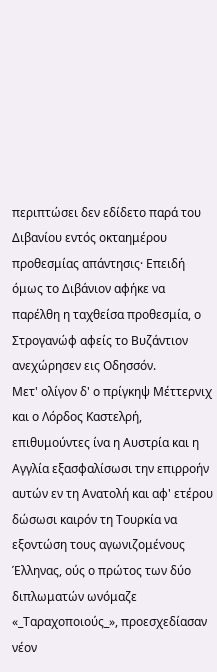περιπτώσει δεν εδίδετο παρά του Διβανίου εντός οκταημέρου προθεσμίας απάντησις· Επειδή όμως το Διβάνιον αφήκε να παρέλθη η ταχθείσα προθεσμία, ο Στρογανώφ αφείς το Βυζάντιον ανεχώρησεν εις Οδησσόν.
Μετ' ολίγον δ' ο πρίγκηψ Μέττερνιχ και ο Λόρδος Καστελρή, επιθυμούντες ίνα η Αυστρία και η Αγγλία εξασφαλίσωσι την επιρροήν αυτών εν τη Ανατολή και αφ' ετέρου δώσωσι καιρόν τη Τουρκία να εξοντώση τους αγωνιζομένους Έλληνας, ούς ο πρώτος των δύο διπλωματών ωνόμαζε «_Ταραχοποιούς_», προεσχεδίασαν νέον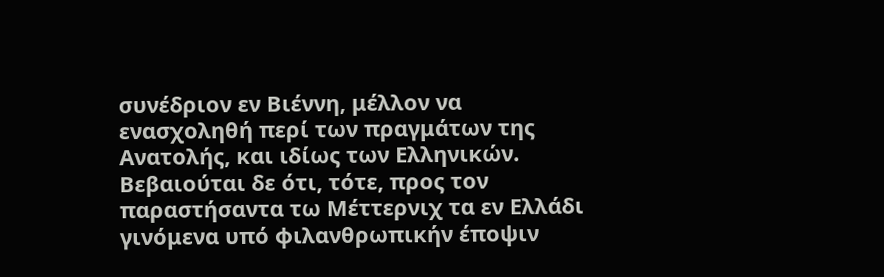συνέδριον εν Βιέννη, μέλλον να ενασχοληθή περί των πραγμάτων της Ανατολής, και ιδίως των Ελληνικών. Βεβαιούται δε ότι, τότε, προς τον παραστήσαντα τω Μέττερνιχ τα εν Ελλάδι γινόμενα υπό φιλανθρωπικήν έποψιν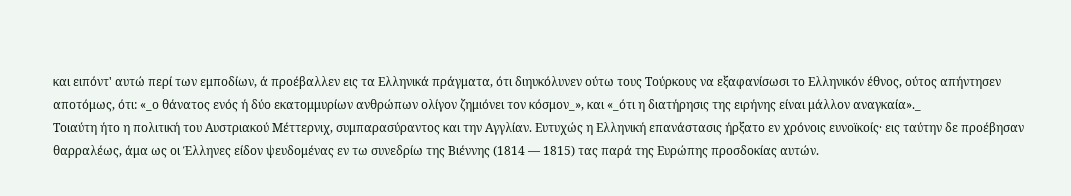και ειπόντ' αυτώ περί των εμποδίων, ά προέβαλλεν εις τα Ελληνικά πράγματα, ότι διηυκόλυνεν ούτω τους Τούρκους να εξαφανίσωσι το Ελληνικόν έθνος, ούτος απήντησεν αποτόμως, ότι: «_ο θάνατος ενός ή δύο εκατομμυρίων ανθρώπων ολίγον ζημιόνει τον κόσμον_», και «_ότι η διατήρησις της ειρήνης είναι μάλλον αναγκαία»._
Τοιαύτη ήτο η πολιτική του Αυστριακού Μέττερνιχ, συμπαρασύραντος και την Αγγλίαν. Ευτυχώς η Ελληνική επανάστασις ήρξατο εν χρόνοις ευνοϊκοίς· εις ταύτην δε προέβησαν θαρραλέως, άμα ως οι Έλληνες είδον ψευδομένας εν τω συνεδρίω της Βιέννης (1814 — 1815) τας παρά της Ευρώπης προσδοκίας αυτών.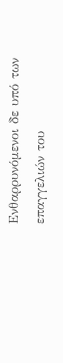Ενθαρρυνόμενοι δε υπό των επαγγελιών του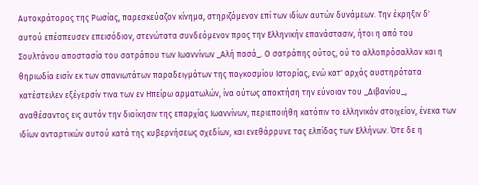Αυτοκράτορος της Ρωσίας, παρεσκεύαζον κίνημα, στηριζόμενον επί των ιδίων αυτών δυνάμεων. Την έκρηξιν δ' αυτού επέσπευσεν επεισόδιον, στενώτατα συνδεόμενον προς την Ελληνικήν επανάστασιν, ήτοι η από του Σουλτάνου αποστασία του σατράπου των Ιωαννίνων _Αλή πασά_. Ο σατράπης ούτος, ού το αλλοπρόσαλλον και η θηριωδία εισίν εκ των σπανιωτάτων παραδειγμάτων της παγκοσμίου Ιστορίας, ενώ κατ' αρχάς αυστηρότατα κατέστειλεν εξέγερσίν τινα των εν Ηπείρω αρματωλών, ίνα ούτως αποκτήση την εύνοιαν του _Διβανίου_, αναθέσαντος εις αυτόν την διοίκησιν της επαρχίας Ιωαννίνων, περιεποιήθη κατόπιν το ελληνικόν στοιχείον, ένεκα των ιδίων ανταρτικών αυτού κατά της κυβερνήσεως σχεδίων, και ενεθάρρυνε τας ελπίδας των Ελλήνων. Ότε δε η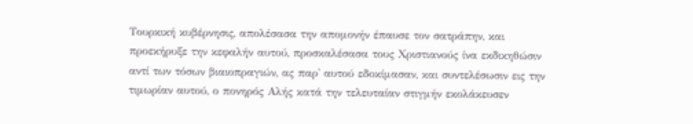Τουρκική κυβέρνησις, απολέσασα την απομονήν έπαυσε τον σατράπην, και προεκήρυξε την κεφαλήν αυτού, προσκαλέσασα τους Χριστιανούς ίνα εκδικηθώσιν αντί των τόσων βιαιοπραγιών, ας παρ' αυτού εδοκίμασαν, και συντελέσωσιν εις την τιμωρίαν αυτού, ο πονηρός Αλής κατά την τελευταίαν στιγμήν εκολάκευσεν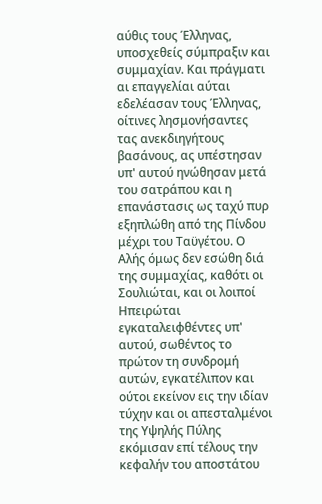αύθις τους Έλληνας, υποσχεθείς σύμπραξιν και συμμαχίαν. Και πράγματι αι επαγγελίαι αύται εδελέασαν τους Έλληνας, οίτινες λησμονήσαντες τας ανεκδιηγήτους βασάνους, ας υπέστησαν υπ' αυτού ηνώθησαν μετά του σατράπου και η επανάστασις ως ταχύ πυρ εξηπλώθη από της Πίνδου μέχρι του Ταϋγέτου. Ο Αλής όμως δεν εσώθη διά της συμμαχίας, καθότι οι Σουλιώται, και οι λοιποί Ηπειρώται εγκαταλειφθέντες υπ' αυτού, σωθέντος το πρώτον τη συνδρομή αυτών, εγκατέλιπον και ούτοι εκείνον εις την ιδίαν τύχην και οι απεσταλμένοι της Υψηλής Πύλης εκόμισαν επί τέλους την κεφαλήν του αποστάτου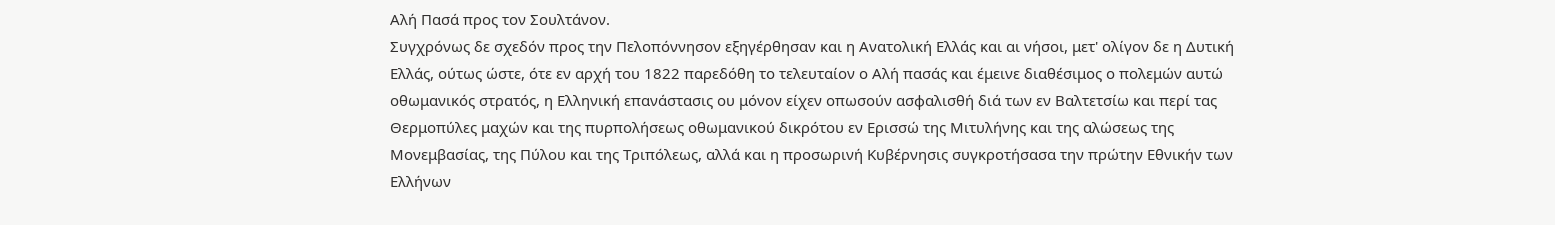Αλή Πασά προς τον Σουλτάνον.
Συγχρόνως δε σχεδόν προς την Πελοπόννησον εξηγέρθησαν και η Ανατολική Ελλάς και αι νήσοι, μετ' ολίγον δε η Δυτική Ελλάς, ούτως ώστε, ότε εν αρχή του 1822 παρεδόθη το τελευταίον ο Αλή πασάς και έμεινε διαθέσιμος ο πολεμών αυτώ οθωμανικός στρατός, η Ελληνική επανάστασις ου μόνον είχεν οπωσούν ασφαλισθή διά των εν Βαλτετσίω και περί τας Θερμοπύλες μαχών και της πυρπολήσεως οθωμανικού δικρότου εν Ερισσώ της Μιτυλήνης και της αλώσεως της Μονεμβασίας, της Πύλου και της Τριπόλεως, αλλά και η προσωρινή Κυβέρνησις συγκροτήσασα την πρώτην Εθνικήν των Ελλήνων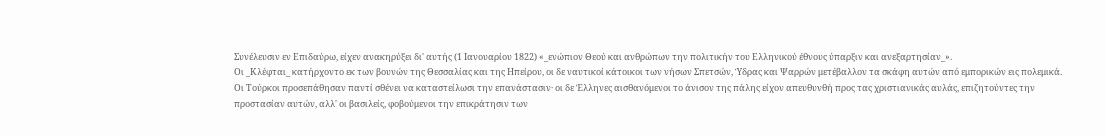Συνέλευσιν εν Επιδαύρω, είχεν ανακηρύξει δι' αυτής (1 Ιανουαρίου 1822) «_ενώπιον Θεού και ανθρώπων την πολιτικήν του Ελληνικού έθνους ύπαρξιν και ανεξαρτησίαν_».
Οι _Κλέφται_ κατήρχοντο εκ των βουνών της Θεσσαλίας και της Ηπείρου, οι δε ναυτικοί κάτοικοι των νήσων Σπετσών, Ύδρας και Ψαρρών μετέβαλλον τα σκάφη αυτών από εμπορικών εις πολεμικά. Οι Τούρκοι προσεπάθησαν παντί σθένει να καταστείλωσι την επανάστασιν· οι δε Έλληνες αισθανόμενοι το άνισον της πάλης είχον απευθυνθή προς τας χριστιανικάς αυλάς, επιζητούντες την προστασίαν αυτών, αλλ' οι βασιλείς, φοβούμενοι την επικράτησιν των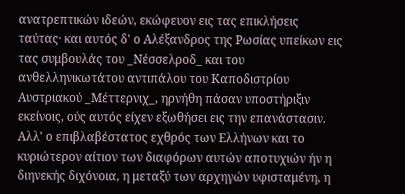ανατρεπτικών ιδεών, εκώφευον εις τας επικλήσεις ταύτας· και αυτός δ' ο Αλέξανδρος της Ρωσίας υπείκων εις τας συμβουλάς του _Νέσσελροδ_ και του ανθελληνικωτάτου αντιπάλου του Καποδιστρίου Αυστριακού _Μέττερνιχ_, ηρνήθη πάσαν υποστήριξιν εκείνοις, ούς αυτός είχεν εξωθήσει εις την επανάστασιν. Αλλ' ο επιβλαβέστατος εχθρός των Ελλήνων και το κυριώτερον αίτιον των διαφόρων αυτών αποτυχιών ήν η διηνεκής διχόνοια, η μεταξύ των αρχηγών υφισταμένη, η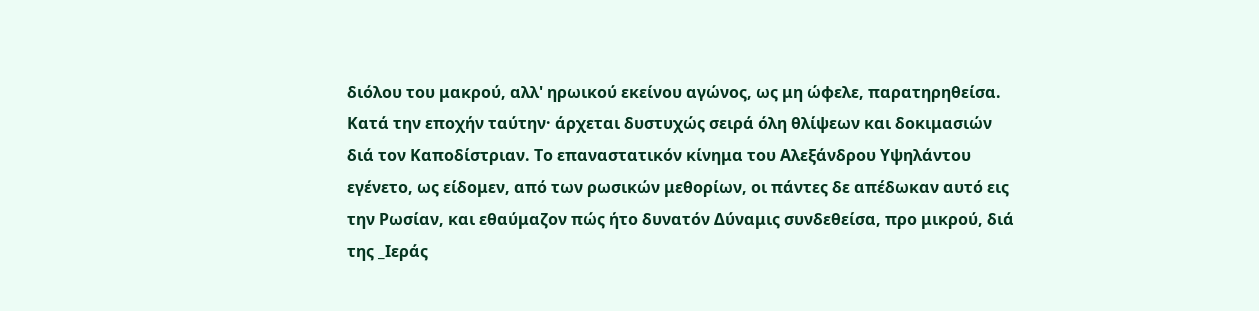διόλου του μακρού, αλλ' ηρωικού εκείνου αγώνος, ως μη ώφελε, παρατηρηθείσα.
Κατά την εποχήν ταύτην· άρχεται δυστυχώς σειρά όλη θλίψεων και δοκιμασιών διά τον Καποδίστριαν. Το επαναστατικόν κίνημα του Αλεξάνδρου Υψηλάντου εγένετο, ως είδομεν, από των ρωσικών μεθορίων, οι πάντες δε απέδωκαν αυτό εις την Ρωσίαν, και εθαύμαζον πώς ήτο δυνατόν Δύναμις συνδεθείσα, προ μικρού, διά της _Ιεράς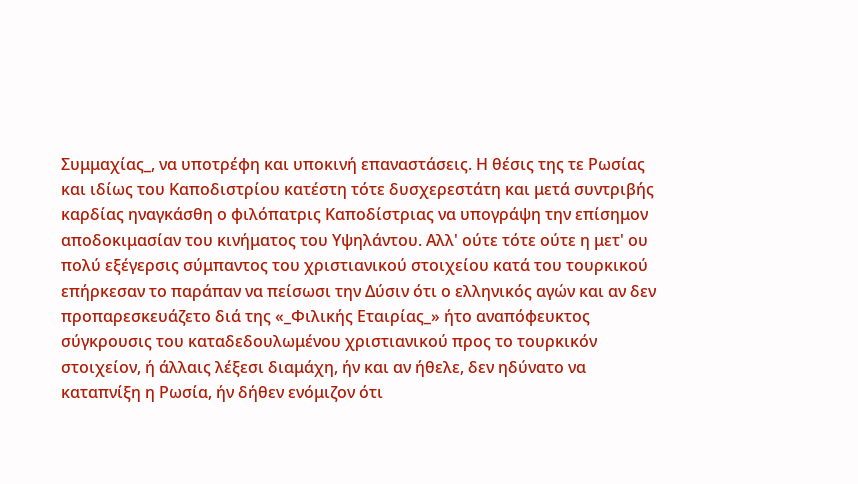Συμμαχίας_, να υποτρέφη και υποκινή επαναστάσεις. Η θέσις της τε Ρωσίας και ιδίως του Καποδιστρίου κατέστη τότε δυσχερεστάτη και μετά συντριβής καρδίας ηναγκάσθη ο φιλόπατρις Καποδίστριας να υπογράψη την επίσημον αποδοκιμασίαν του κινήματος του Υψηλάντου. Αλλ' ούτε τότε ούτε η μετ' ου πολύ εξέγερσις σύμπαντος του χριστιανικού στοιχείου κατά του τουρκικού επήρκεσαν το παράπαν να πείσωσι την Δύσιν ότι ο ελληνικός αγών και αν δεν προπαρεσκευάζετο διά της «_Φιλικής Εταιρίας_» ήτο αναπόφευκτος σύγκρουσις του καταδεδουλωμένου χριστιανικού προς το τουρκικόν στοιχείον, ή άλλαις λέξεσι διαμάχη, ήν και αν ήθελε, δεν ηδύνατο να καταπνίξη η Ρωσία, ήν δήθεν ενόμιζον ότι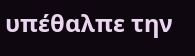υπέθαλπε την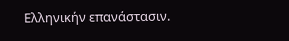Ελληνικήν επανάστασιν.